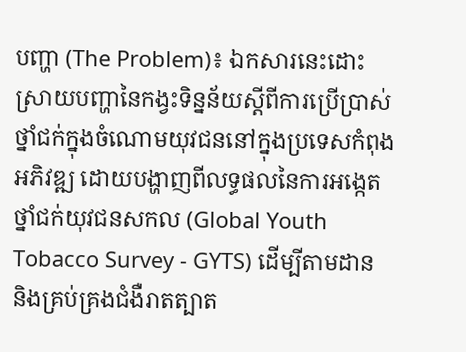បញ្ហា (The Problem)៖ ឯកសារនេះដោះស្រាយបញ្ហានៃកង្វះទិន្នន័យស្តីពីការប្រើប្រាស់ថ្នាំជក់ក្នុងចំណោមយុវជននៅក្នុងប្រទេសកំពុងអភិវឌ្ឍ ដោយបង្ហាញពីលទ្ធផលនៃការអង្កេតថ្នាំជក់យុវជនសកល (Global Youth Tobacco Survey - GYTS) ដើម្បីតាមដាន និងគ្រប់គ្រងជំងឺរាតត្បាត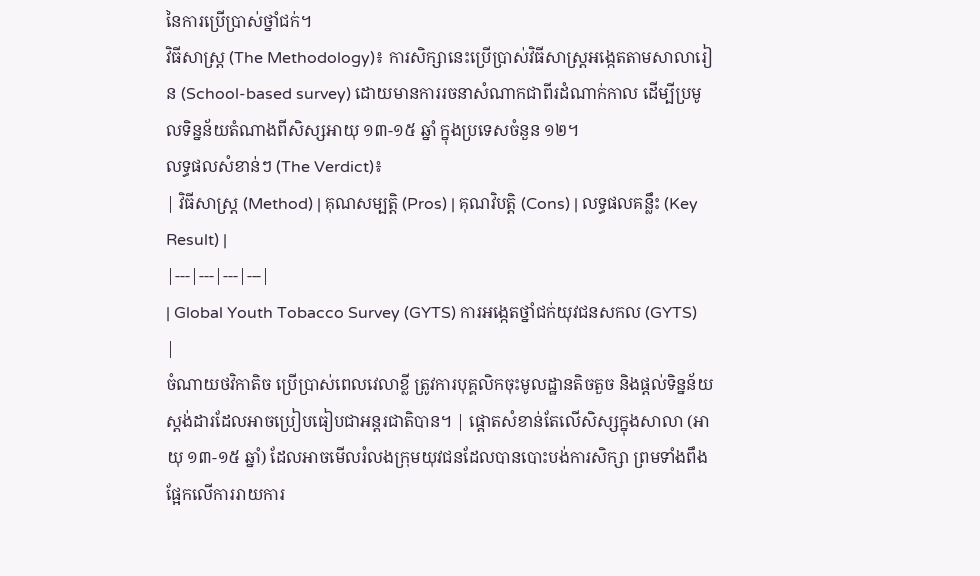នៃការប្រើប្រាស់ថ្នាំជក់។
វិធីសាស្ត្រ (The Methodology)៖ ការសិក្សានេះប្រើប្រាស់វិធីសាស្ត្រអង្កេតតាមសាលារៀន (School-based survey) ដោយមានការរចនាសំណាកជាពីរដំណាក់កាល ដើម្បីប្រមូលទិន្នន័យតំណាងពីសិស្សអាយុ ១៣-១៥ ឆ្នាំ ក្នុងប្រទេសចំនួន ១២។
លទ្ធផលសំខាន់ៗ (The Verdict)៖
| វិធីសាស្ត្រ (Method) | គុណសម្បត្តិ (Pros) | គុណវិបត្តិ (Cons) | លទ្ធផលគន្លឹះ (Key Result) |
|---|---|---|---|
| Global Youth Tobacco Survey (GYTS) ការអង្កេតថ្នាំជក់យុវជនសកល (GYTS) |
ចំណាយថវិកាតិច ប្រើប្រាស់ពេលវេលាខ្លី ត្រូវការបុគ្គលិកចុះមូលដ្ឋានតិចតួច និងផ្តល់ទិន្នន័យស្តង់ដារដែលអាចប្រៀបធៀបជាអន្តរជាតិបាន។ | ផ្តោតសំខាន់តែលើសិស្សក្នុងសាលា (អាយុ ១៣-១៥ ឆ្នាំ) ដែលអាចមើលរំលងក្រុមយុវជនដែលបានបោះបង់ការសិក្សា ព្រមទាំងពឹងផ្អែកលើការរាយការ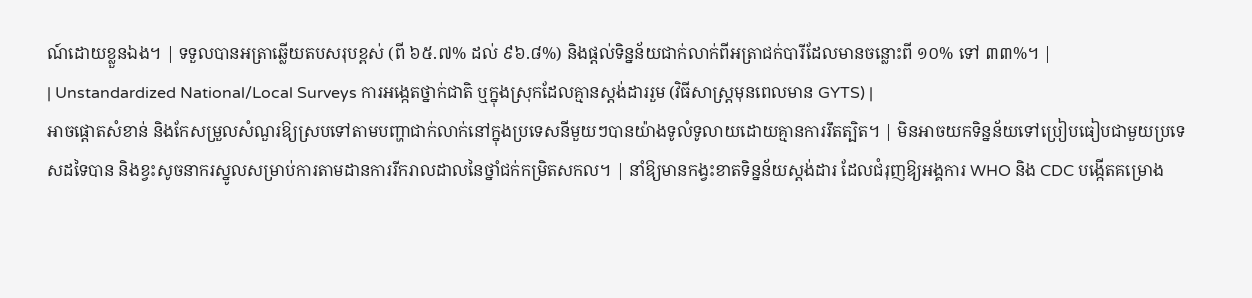ណ៍ដោយខ្លួនឯង។ | ទទួលបានអត្រាឆ្លើយតបសរុបខ្ពស់ (ពី ៦៥.៧% ដល់ ៩៦.៨%) និងផ្តល់ទិន្នន័យជាក់លាក់ពីអត្រាជក់បារីដែលមានចន្លោះពី ១០% ទៅ ៣៣%។ |
| Unstandardized National/Local Surveys ការអង្កេតថ្នាក់ជាតិ ឬក្នុងស្រុកដែលគ្មានស្តង់ដាររួម (វិធីសាស្ត្រមុនពេលមាន GYTS) |
អាចផ្តោតសំខាន់ និងកែសម្រួលសំណួរឱ្យស្របទៅតាមបញ្ហាជាក់លាក់នៅក្នុងប្រទេសនីមួយៗបានយ៉ាងទូលំទូលាយដោយគ្មានការរឹតត្បិត។ | មិនអាចយកទិន្នន័យទៅប្រៀបធៀបជាមួយប្រទេសដទៃបាន និងខ្វះសូចនាករស្នូលសម្រាប់ការតាមដានការរីករាលដាលនៃថ្នាំជក់កម្រិតសកល។ | នាំឱ្យមានកង្វះខាតទិន្នន័យស្តង់ដារ ដែលជំរុញឱ្យអង្គការ WHO និង CDC បង្កើតគម្រោង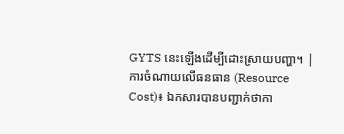GYTS នេះឡើងដើម្បីដោះស្រាយបញ្ហា។ |
ការចំណាយលើធនធាន (Resource Cost)៖ ឯកសារបានបញ្ជាក់ថាកា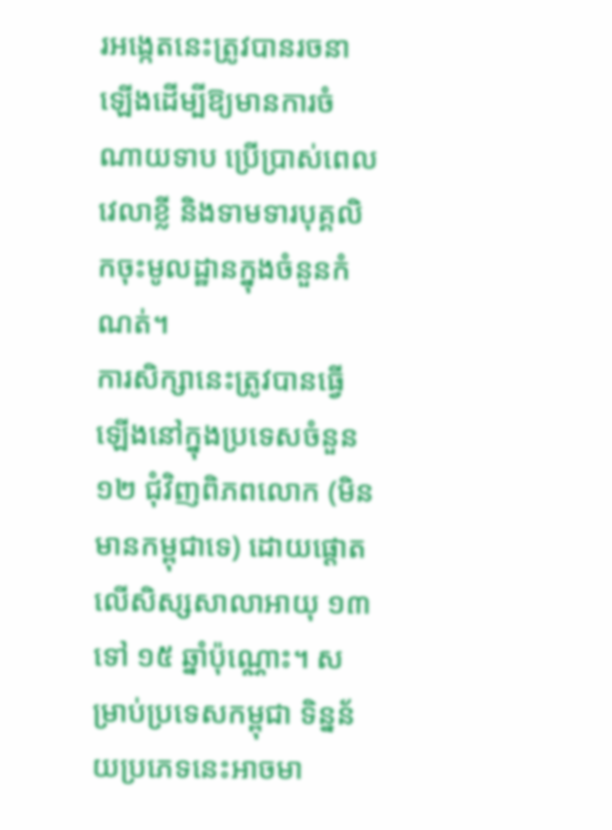រអង្កេតនេះត្រូវបានរចនាឡើងដើម្បីឱ្យមានការចំណាយទាប ប្រើប្រាស់ពេលវេលាខ្លី និងទាមទារបុគ្គលិកចុះមូលដ្ឋានក្នុងចំនួនកំណត់។
ការសិក្សានេះត្រូវបានធ្វើឡើងនៅក្នុងប្រទេសចំនួន ១២ ជុំវិញពិភពលោក (មិនមានកម្ពុជាទេ) ដោយផ្តោតលើសិស្សសាលាអាយុ ១៣ ទៅ ១៥ ឆ្នាំប៉ុណ្ណោះ។ សម្រាប់ប្រទេសកម្ពុជា ទិន្នន័យប្រភេទនេះអាចមា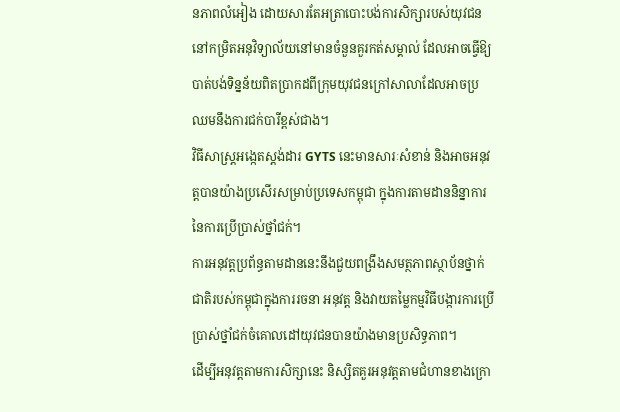នភាពលំអៀង ដោយសារតែអត្រាបោះបង់ការសិក្សារបស់យុវជននៅកម្រិតអនុវិទ្យាល័យនៅមានចំនួនគួរកត់សម្គាល់ ដែលអាចធ្វើឱ្យបាត់បង់ទិន្នន័យពិតប្រាកដពីក្រុមយុវជនក្រៅសាលាដែលអាចប្រឈមនឹងការជក់បារីខ្ពស់ជាង។
វិធីសាស្ត្រអង្កេតស្តង់ដារ GYTS នេះមានសារៈសំខាន់ និងអាចអនុវត្តបានយ៉ាងប្រសើរសម្រាប់ប្រទេសកម្ពុជា ក្នុងការតាមដាននិន្នាការនៃការប្រើប្រាស់ថ្នាំជក់។
ការអនុវត្តប្រព័ន្ធតាមដាននេះនឹងជួយពង្រឹងសមត្ថភាពស្ថាប័នថ្នាក់ជាតិរបស់កម្ពុជាក្នុងការរចនា អនុវត្ត និងវាយតម្លៃកម្មវិធីបង្ការការប្រើប្រាស់ថ្នាំជក់ចំគោលដៅយុវជនបានយ៉ាងមានប្រសិទ្ធភាព។
ដើម្បីអនុវត្តតាមការសិក្សានេះ និស្សិតគួរអនុវត្តតាមជំហានខាងក្រោ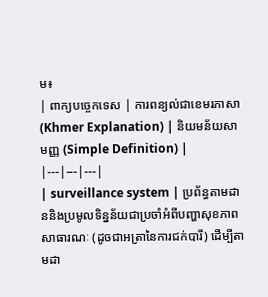ម៖
| ពាក្យបច្ចេកទេស | ការពន្យល់ជាខេមរភាសា (Khmer Explanation) | និយមន័យសាមញ្ញ (Simple Definition) |
|---|---|---|
| surveillance system | ប្រព័ន្ធតាមដាននិងប្រមូលទិន្នន័យជាប្រចាំអំពីបញ្ហាសុខភាពសាធារណៈ (ដូចជាអត្រានៃការជក់បារី) ដើម្បីតាមដា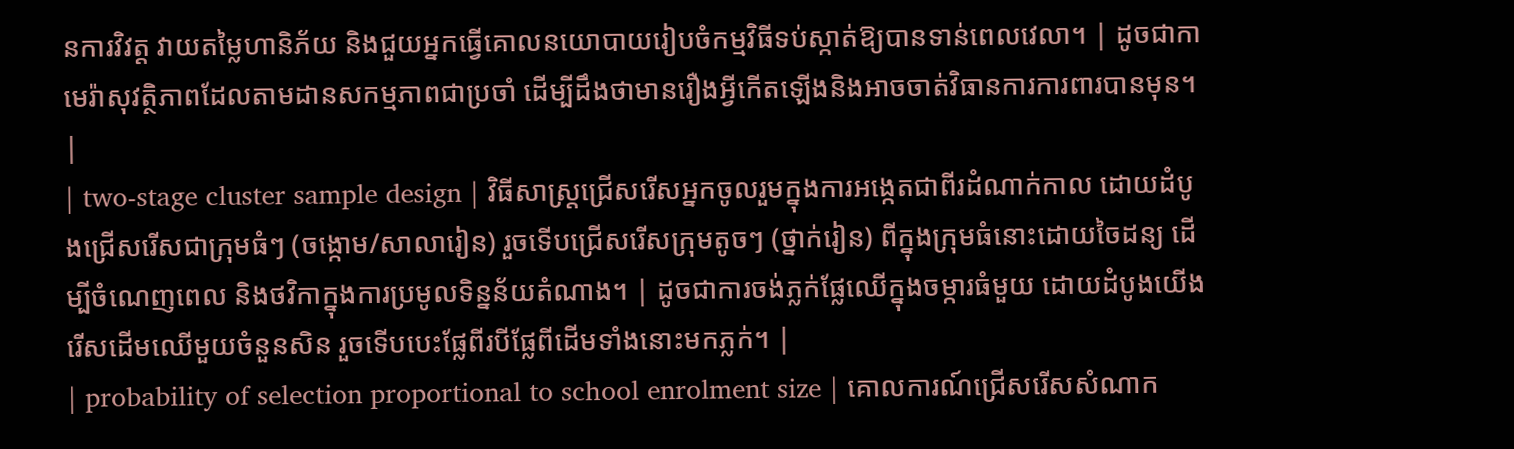នការវិវត្ត វាយតម្លៃហានិភ័យ និងជួយអ្នកធ្វើគោលនយោបាយរៀបចំកម្មវិធីទប់ស្កាត់ឱ្យបានទាន់ពេលវេលា។ | ដូចជាកាមេរ៉ាសុវត្ថិភាពដែលតាមដានសកម្មភាពជាប្រចាំ ដើម្បីដឹងថាមានរឿងអ្វីកើតឡើងនិងអាចចាត់វិធានការការពារបានមុន។ |
| two-stage cluster sample design | វិធីសាស្ត្រជ្រើសរើសអ្នកចូលរួមក្នុងការអង្កេតជាពីរដំណាក់កាល ដោយដំបូងជ្រើសរើសជាក្រុមធំៗ (ចង្កោម/សាលារៀន) រួចទើបជ្រើសរើសក្រុមតូចៗ (ថ្នាក់រៀន) ពីក្នុងក្រុមធំនោះដោយចៃដន្យ ដើម្បីចំណេញពេល និងថវិកាក្នុងការប្រមូលទិន្នន័យតំណាង។ | ដូចជាការចង់ភ្លក់ផ្លែឈើក្នុងចម្ការធំមួយ ដោយដំបូងយើងរើសដើមឈើមួយចំនួនសិន រួចទើបបេះផ្លែពីរបីផ្លែពីដើមទាំងនោះមកភ្លក់។ |
| probability of selection proportional to school enrolment size | គោលការណ៍ជ្រើសរើសសំណាក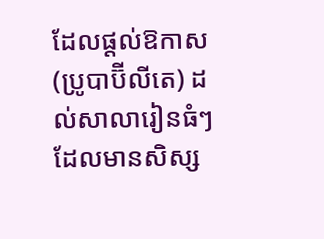ដែលផ្តល់ឱកាស (ប្រូបាប៊ីលីតេ) ដល់សាលារៀនធំៗដែលមានសិស្ស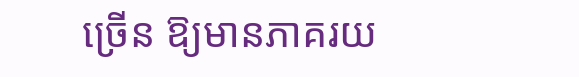ច្រើន ឱ្យមានភាគរយ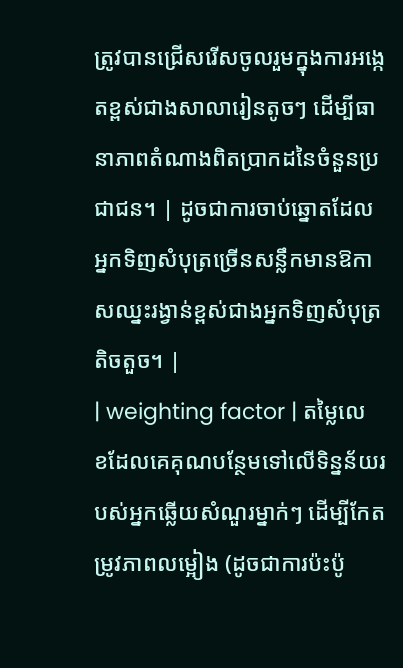ត្រូវបានជ្រើសរើសចូលរួមក្នុងការអង្កេតខ្ពស់ជាងសាលារៀនតូចៗ ដើម្បីធានាភាពតំណាងពិតប្រាកដនៃចំនួនប្រជាជន។ | ដូចជាការចាប់ឆ្នោតដែលអ្នកទិញសំបុត្រច្រើនសន្លឹកមានឱកាសឈ្នះរង្វាន់ខ្ពស់ជាងអ្នកទិញសំបុត្រតិចតួច។ |
| weighting factor | តម្លៃលេខដែលគេគុណបន្ថែមទៅលើទិន្នន័យរបស់អ្នកឆ្លើយសំណួរម្នាក់ៗ ដើម្បីកែតម្រូវភាពលម្អៀង (ដូចជាការប៉ះប៉ូ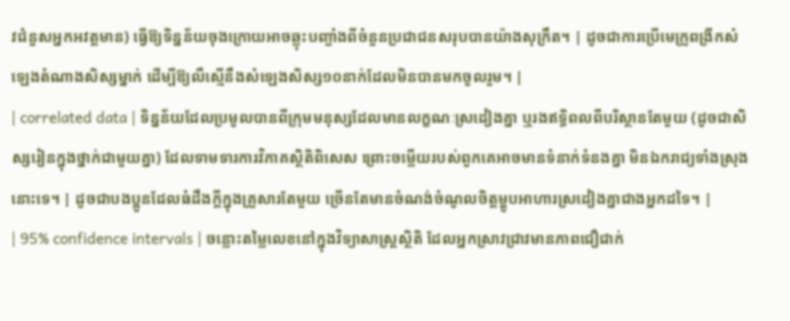វជំនួសអ្នកអវត្តមាន) ធ្វើឱ្យទិន្នន័យចុងក្រោយអាចឆ្លុះបញ្ចាំងពីចំនួនប្រជាជនសរុបបានយ៉ាងសុក្រឹត។ | ដូចជាការប្រើមេក្រូពង្រីកសំឡេងតំណាងសិស្សម្នាក់ ដើម្បីឱ្យលឺស្មើនឹងសំឡេងសិស្ស១០នាក់ដែលមិនបានមកចូលរួម។ |
| correlated data | ទិន្នន័យដែលប្រមូលបានពីក្រុមមនុស្សដែលមានលក្ខណៈស្រដៀងគ្នា ឬរងឥទ្ធិពលពីបរិស្ថានតែមួយ (ដូចជាសិស្សរៀនក្នុងថ្នាក់ជាមួយគ្នា) ដែលទាមទារការវិភាគស្ថិតិពិសេស ព្រោះចម្លើយរបស់ពួកគេអាចមានទំនាក់ទំនងគ្នា មិនឯករាជ្យទាំងស្រុងនោះទេ។ | ដូចជាបងប្អូនដែលធំដឹងក្តីក្នុងគ្រួសារតែមួយ ច្រើនតែមានចំណង់ចំណូលចិត្តម្ហូបអាហារស្រដៀងគ្នាជាងអ្នកដទៃ។ |
| 95% confidence intervals | ចន្លោះតម្លៃលេខនៅក្នុងវិទ្យាសាស្ត្រស្ថិតិ ដែលអ្នកស្រាវជ្រាវមានភាពជឿជាក់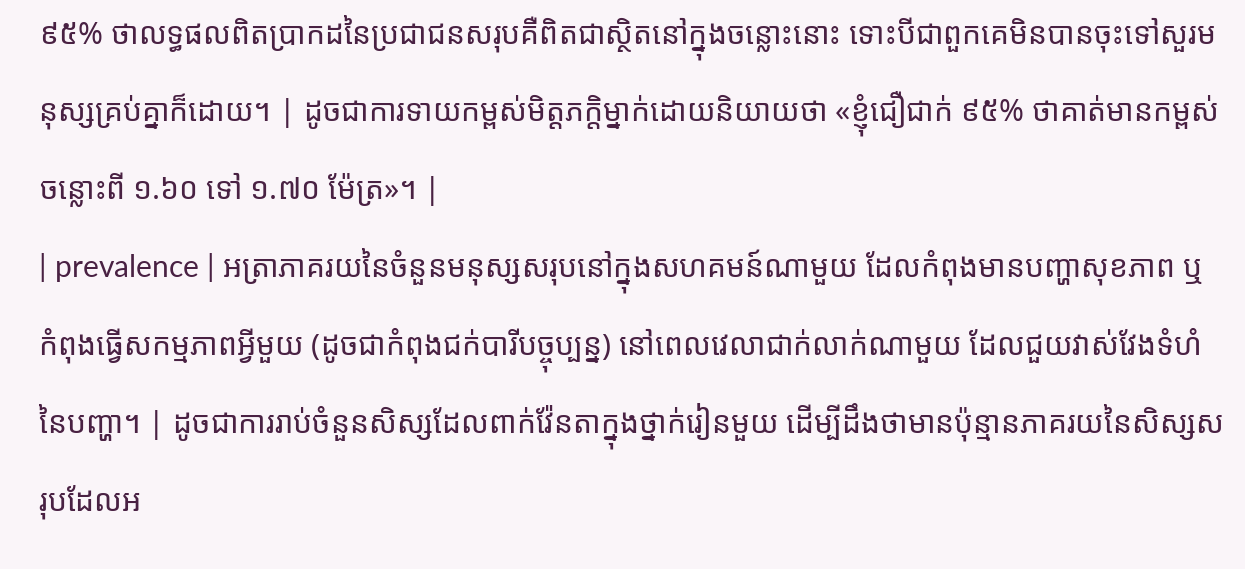៩៥% ថាលទ្ធផលពិតប្រាកដនៃប្រជាជនសរុបគឺពិតជាស្ថិតនៅក្នុងចន្លោះនោះ ទោះបីជាពួកគេមិនបានចុះទៅសួរមនុស្សគ្រប់គ្នាក៏ដោយ។ | ដូចជាការទាយកម្ពស់មិត្តភក្តិម្នាក់ដោយនិយាយថា «ខ្ញុំជឿជាក់ ៩៥% ថាគាត់មានកម្ពស់ចន្លោះពី ១.៦០ ទៅ ១.៧០ ម៉ែត្រ»។ |
| prevalence | អត្រាភាគរយនៃចំនួនមនុស្សសរុបនៅក្នុងសហគមន៍ណាមួយ ដែលកំពុងមានបញ្ហាសុខភាព ឬកំពុងធ្វើសកម្មភាពអ្វីមួយ (ដូចជាកំពុងជក់បារីបច្ចុប្បន្ន) នៅពេលវេលាជាក់លាក់ណាមួយ ដែលជួយវាស់វែងទំហំនៃបញ្ហា។ | ដូចជាការរាប់ចំនួនសិស្សដែលពាក់វ៉ែនតាក្នុងថ្នាក់រៀនមួយ ដើម្បីដឹងថាមានប៉ុន្មានភាគរយនៃសិស្សសរុបដែលអ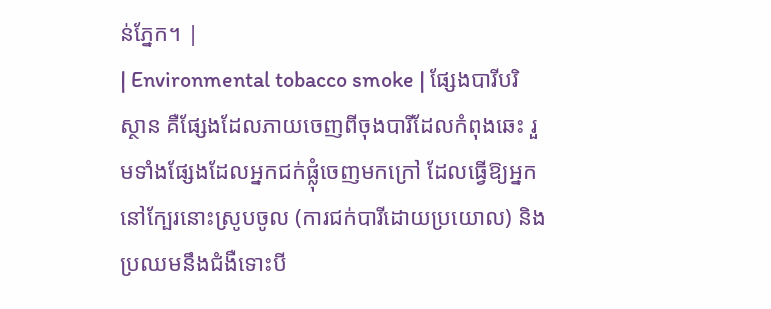ន់ភ្នែក។ |
| Environmental tobacco smoke | ផ្សែងបារីបរិស្ថាន គឺផ្សែងដែលភាយចេញពីចុងបារីដែលកំពុងឆេះ រួមទាំងផ្សែងដែលអ្នកជក់ផ្លុំចេញមកក្រៅ ដែលធ្វើឱ្យអ្នកនៅក្បែរនោះស្រូបចូល (ការជក់បារីដោយប្រយោល) និងប្រឈមនឹងជំងឺទោះបី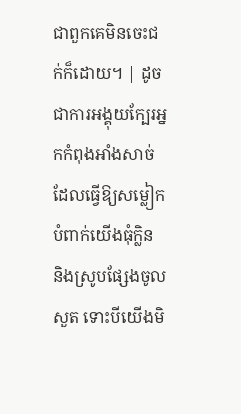ជាពួកគេមិនចេះជក់ក៏ដោយ។ | ដូចជាការអង្គុយក្បែរអ្នកកំពុងអាំងសាច់ ដែលធ្វើឱ្យសម្លៀកបំពាក់យើងធុំក្លិន និងស្រូបផ្សែងចូលសួត ទោះបីយើងមិ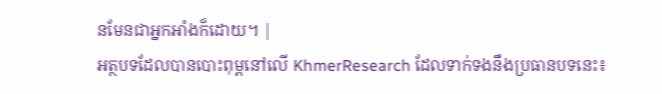នមែនជាអ្នកអាំងក៏ដោយ។ |
អត្ថបទដែលបានបោះពុម្ពនៅលើ KhmerResearch ដែលទាក់ទងនឹងប្រធានបទនេះ៖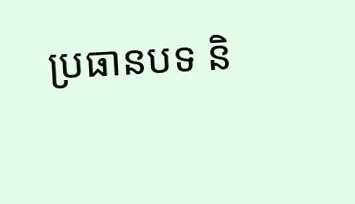ប្រធានបទ និ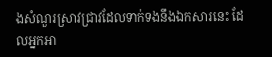ងសំណួរស្រាវជ្រាវដែលទាក់ទងនឹងឯកសារនេះ ដែលអ្នកអា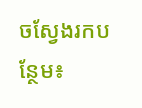ចស្វែងរកបន្ថែម៖